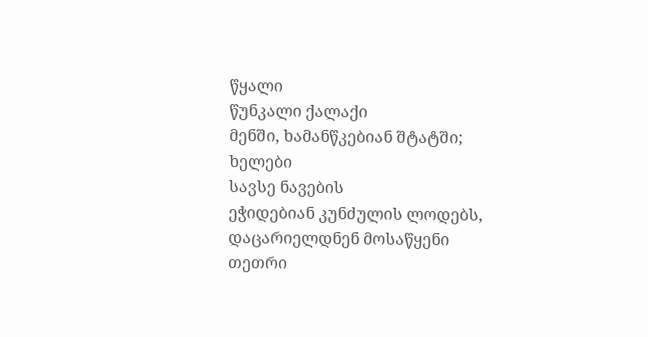წყალი
წუნკალი ქალაქი
მენში, ხამანწკებიან შტატში; ხელები
სავსე ნავების
ეჭიდებიან კუნძულის ლოდებს,
დაცარიელდნენ მოსაწყენი
თეთრი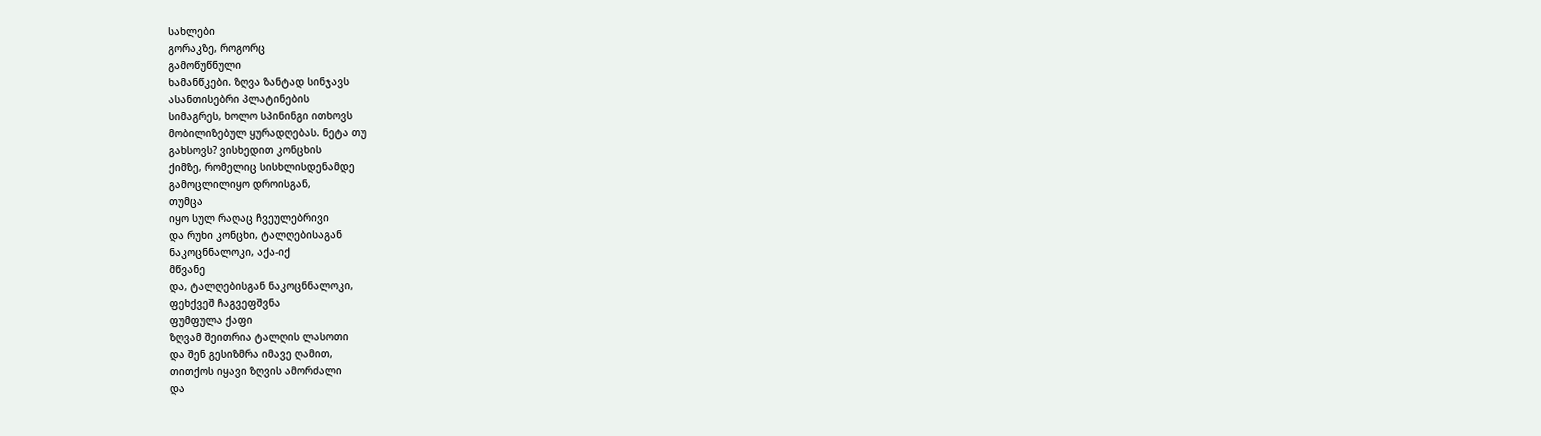სახლები
გორაკზე, როგორც
გამოწუწნული
ხამანწკები. ზღვა ზანტად სინჯავს
ასანთისებრი პლატინების
სიმაგრეს, ხოლო სპინინგი ითხოვს
მობილიზებულ ყურადღებას. ნეტა თუ
გახსოვს? ვისხედით კონცხის
ქიმზე, რომელიც სისხლისდენამდე
გამოცლილიყო დროისგან,
თუმცა
იყო სულ რაღაც ჩვეულებრივი
და რუხი კონცხი, ტალღებისაგან
ნაკოცნნალოკი, აქა-იქ
მწვანე
და, ტალღებისგან ნაკოცნნალოკი,
ფეხქვეშ ჩაგვეფშვნა
ფუმფულა ქაფი
ზღვამ შეითრია ტალღის ლასოთი
და შენ გესიზმრა იმავე ღამით,
თითქოს იყავი ზღვის ამორძალი
და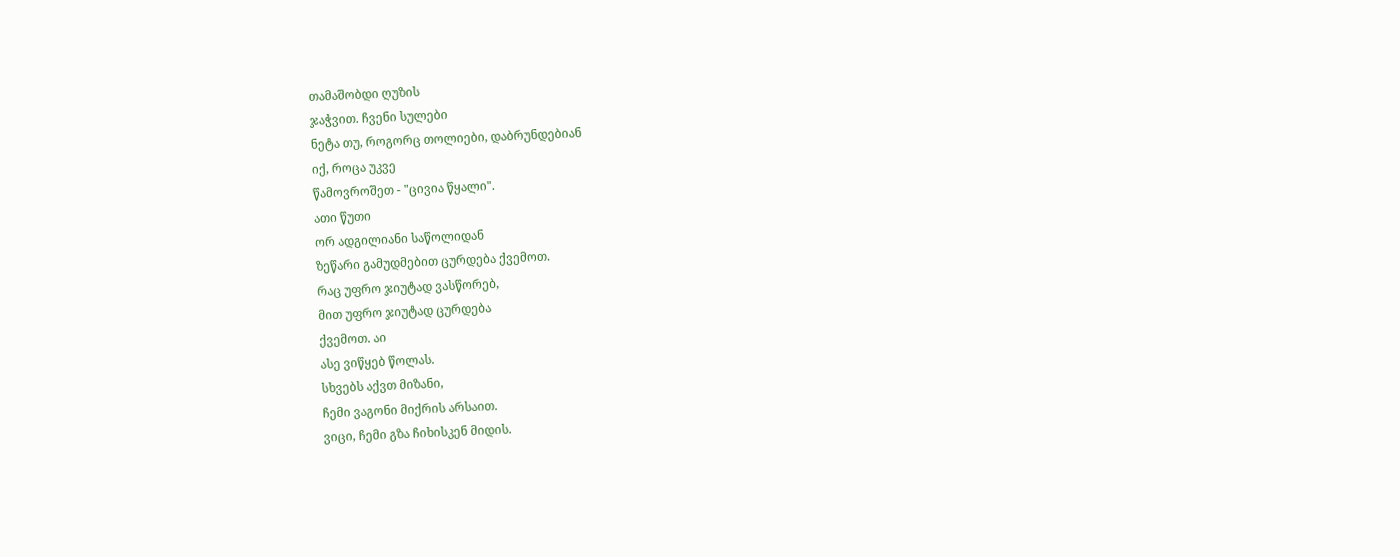თამაშობდი ღუზის
ჯაჭვით. ჩვენი სულები
ნეტა თუ, როგორც თოლიები, დაბრუნდებიან
იქ, როცა უკვე
წამოვროშეთ - "ცივია წყალი".
ათი წუთი
ორ ადგილიანი საწოლიდან
ზეწარი გამუდმებით ცურდება ქვემოთ.
რაც უფრო ჯიუტად ვასწორებ,
მით უფრო ჯიუტად ცურდება
ქვემოთ. აი
ასე ვიწყებ წოლას.
სხვებს აქვთ მიზანი,
ჩემი ვაგონი მიქრის არსაით.
ვიცი, ჩემი გზა ჩიხისკენ მიდის.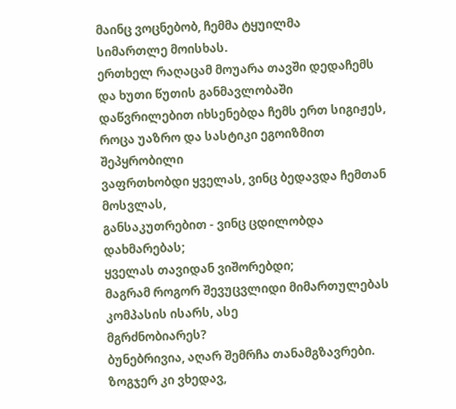მაინც ვოცნებობ, ჩემმა ტყუილმა
სიმართლე მოისხას.
ერთხელ რაღაცამ მოუარა თავში დედაჩემს და ხუთი წუთის განმავლობაში
დაწვრილებით იხსენებდა ჩემს ერთ სიგიჟეს,
როცა უაზრო და სასტიკი ეგოიზმით შეპყრობილი
ვაფრთხობდი ყველას, ვინც ბედავდა ჩემთან მოსვლას,
განსაკუთრებით - ვინც ცდილობდა დახმარებას;
ყველას თავიდან ვიშორებდი;
მაგრამ როგორ შევუცვლიდი მიმართულებას
კომპასის ისარს, ასე
მგრძნობიარეს?
ბუნებრივია, აღარ შემრჩა თანამგზავრები.
ზოგჯერ კი ვხედავ,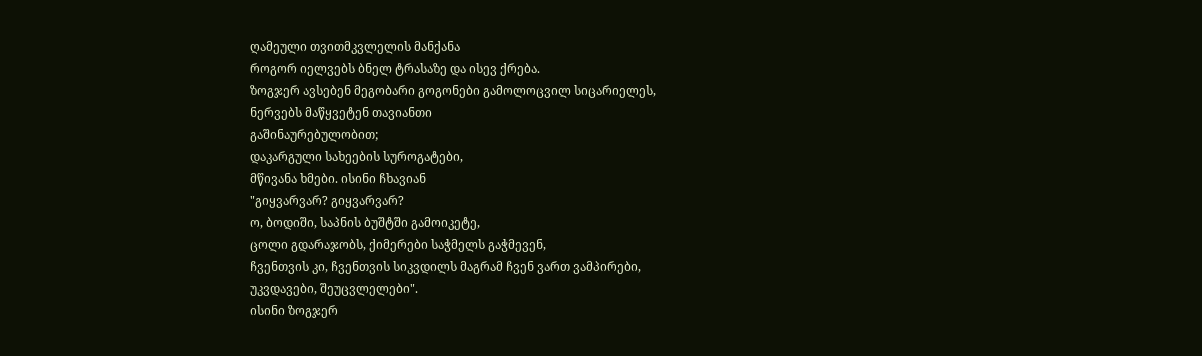ღამეული თვითმკვლელის მანქანა
როგორ იელვებს ბნელ ტრასაზე და ისევ ქრება.
ზოგჯერ ავსებენ მეგობარი გოგონები გამოლოცვილ სიცარიელეს,
ნერვებს მაწყვეტენ თავიანთი
გაშინაურებულობით;
დაკარგული სახეების სუროგატები,
მწივანა ხმები. ისინი ჩხავიან
"გიყვარვარ? გიყვარვარ?
ო, ბოდიში, საპნის ბუშტში გამოიკეტე,
ცოლი გდარაჯობს, ქიმერები საჭმელს გაჭმევენ,
ჩვენთვის კი, ჩვენთვის სიკვდილს მაგრამ ჩვენ ვართ ვამპირები,
უკვდავები, შეუცვლელები".
ისინი ზოგჯერ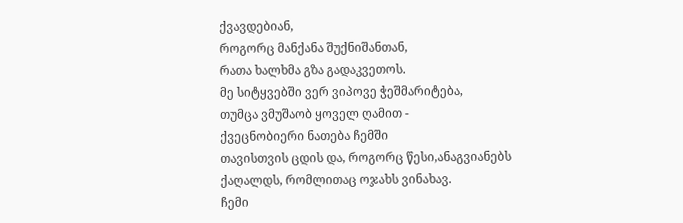ქვავდებიან,
როგორც მანქანა შუქნიშანთან,
რათა ხალხმა გზა გადაკვეთოს.
მე სიტყვებში ვერ ვიპოვე ჭეშმარიტება,
თუმცა ვმუშაობ ყოველ ღამით -
ქვეცნობიერი ნათება ჩემში
თავისთვის ცდის და, როგორც წესი,ანაგვიანებს
ქაღალდს, რომლითაც ოჯახს ვინახავ.
ჩემი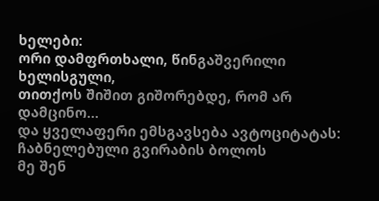ხელები:
ორი დამფრთხალი, წინგაშვერილი ხელისგული,
თითქოს შიშით გიშორებდე, რომ არ დამცინო...
და ყველაფერი ემსგავსება ავტოციტატას:
ჩაბნელებული გვირაბის ბოლოს
მე შენ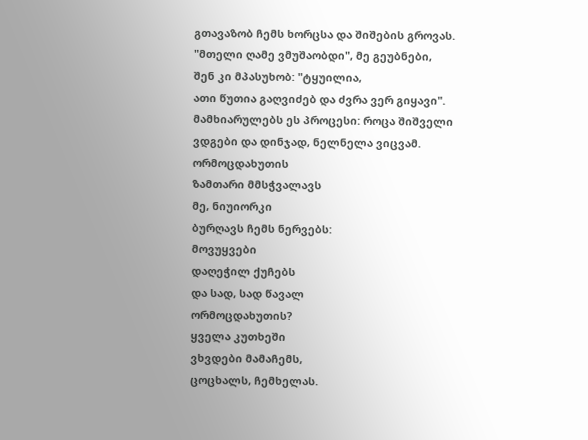გთავაზობ ჩემს ხორცსა და შიშების გროვას.
"მთელი ღამე ვმუშაობდი", მე გეუბნები,
შენ კი მპასუხობ: "ტყუილია,
ათი წუთია გაღვიძებ და ძვრა ვერ გიყავი".
მამხიარულებს ეს პროცესი: როცა შიშველი
ვდგები და დინჯად, ნელნელა ვიცვამ.
ორმოცდახუთის
ზამთარი მმსჭვალავს
მე, ნიუიორკი
ბურღავს ჩემს ნერვებს:
მოვუყვები
დაღეჭილ ქუჩებს
და სად, სად წავალ
ორმოცდახუთის?
ყველა კუთხეში
ვხვდები მამაჩემს,
ცოცხალს, ჩემხელას.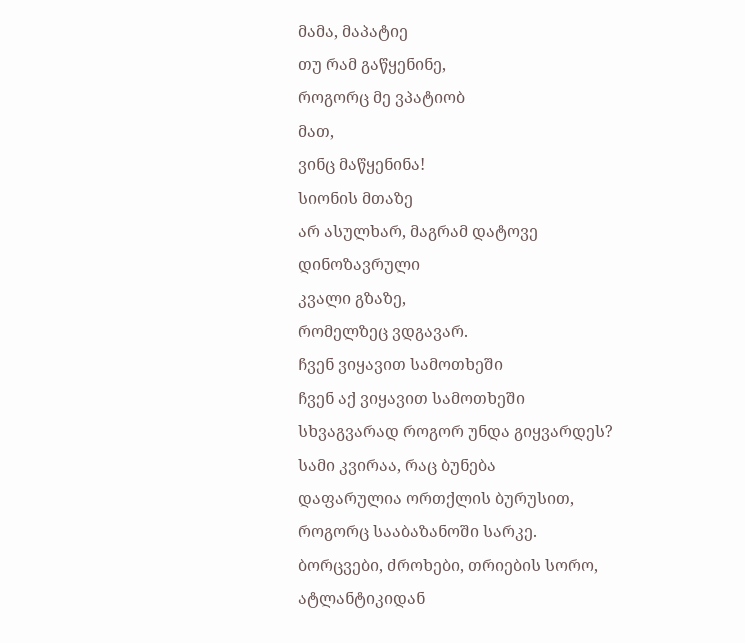მამა, მაპატიე
თუ რამ გაწყენინე,
როგორც მე ვპატიობ
მათ,
ვინც მაწყენინა!
სიონის მთაზე
არ ასულხარ, მაგრამ დატოვე
დინოზავრული
კვალი გზაზე,
რომელზეც ვდგავარ.
ჩვენ ვიყავით სამოთხეში
ჩვენ აქ ვიყავით სამოთხეში
სხვაგვარად როგორ უნდა გიყვარდეს?
სამი კვირაა, რაც ბუნება
დაფარულია ორთქლის ბურუსით,
როგორც სააბაზანოში სარკე.
ბორცვები, ძროხები, თრიების სორო,
ატლანტიკიდან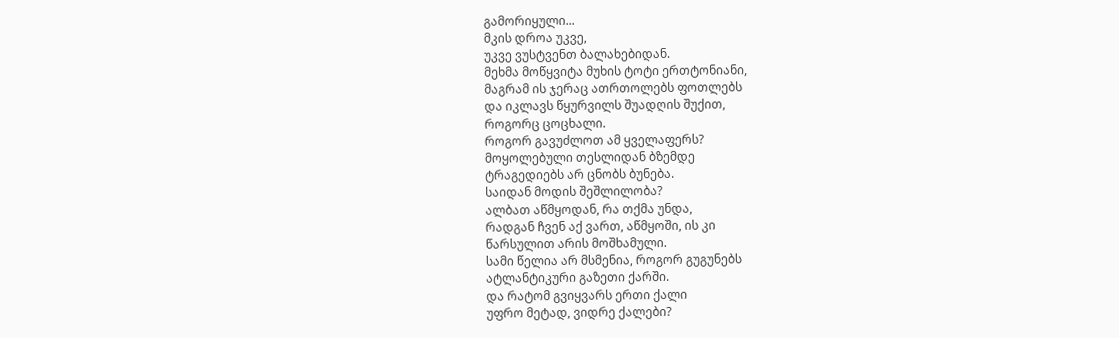გამორიყული...
მკის დროა უკვე,
უკვე ვუსტვენთ ბალახებიდან.
მეხმა მოწყვიტა მუხის ტოტი ერთტონიანი,
მაგრამ ის ჯერაც ათრთოლებს ფოთლებს
და იკლავს წყურვილს შუადღის შუქით,
როგორც ცოცხალი.
როგორ გავუძლოთ ამ ყველაფერს?
მოყოლებული თესლიდან ბზემდე
ტრაგედიებს არ ცნობს ბუნება.
საიდან მოდის შეშლილობა?
ალბათ აწმყოდან, რა თქმა უნდა,
რადგან ჩვენ აქ ვართ, აწმყოში, ის კი
წარსულით არის მოშხამული.
სამი წელია არ მსმენია, როგორ გუგუნებს
ატლანტიკური გაზეთი ქარში.
და რატომ გვიყვარს ერთი ქალი
უფრო მეტად, ვიდრე ქალები?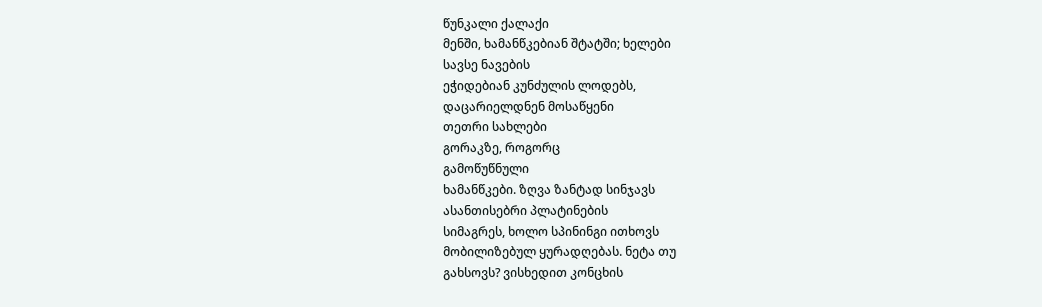წუნკალი ქალაქი
მენში, ხამანწკებიან შტატში; ხელები
სავსე ნავების
ეჭიდებიან კუნძულის ლოდებს,
დაცარიელდნენ მოსაწყენი
თეთრი სახლები
გორაკზე, როგორც
გამოწუწნული
ხამანწკები. ზღვა ზანტად სინჯავს
ასანთისებრი პლატინების
სიმაგრეს, ხოლო სპინინგი ითხოვს
მობილიზებულ ყურადღებას. ნეტა თუ
გახსოვს? ვისხედით კონცხის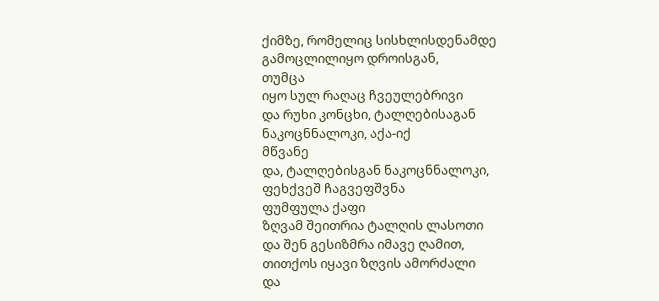ქიმზე, რომელიც სისხლისდენამდე
გამოცლილიყო დროისგან,
თუმცა
იყო სულ რაღაც ჩვეულებრივი
და რუხი კონცხი, ტალღებისაგან
ნაკოცნნალოკი, აქა-იქ
მწვანე
და, ტალღებისგან ნაკოცნნალოკი,
ფეხქვეშ ჩაგვეფშვნა
ფუმფულა ქაფი
ზღვამ შეითრია ტალღის ლასოთი
და შენ გესიზმრა იმავე ღამით,
თითქოს იყავი ზღვის ამორძალი
და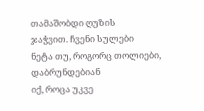თამაშობდი ღუზის
ჯაჭვით. ჩვენი სულები
ნეტა თუ, როგორც თოლიები, დაბრუნდებიან
იქ, როცა უკვე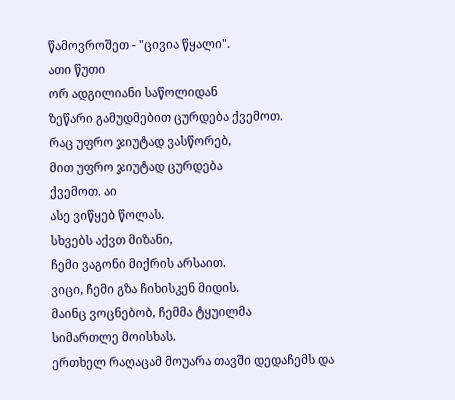წამოვროშეთ - "ცივია წყალი".
ათი წუთი
ორ ადგილიანი საწოლიდან
ზეწარი გამუდმებით ცურდება ქვემოთ.
რაც უფრო ჯიუტად ვასწორებ,
მით უფრო ჯიუტად ცურდება
ქვემოთ. აი
ასე ვიწყებ წოლას.
სხვებს აქვთ მიზანი,
ჩემი ვაგონი მიქრის არსაით.
ვიცი, ჩემი გზა ჩიხისკენ მიდის.
მაინც ვოცნებობ, ჩემმა ტყუილმა
სიმართლე მოისხას.
ერთხელ რაღაცამ მოუარა თავში დედაჩემს და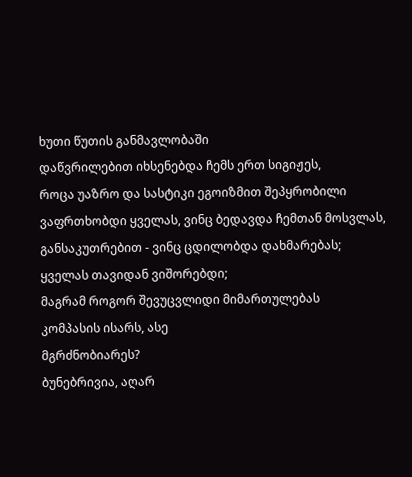ხუთი წუთის განმავლობაში
დაწვრილებით იხსენებდა ჩემს ერთ სიგიჟეს,
როცა უაზრო და სასტიკი ეგოიზმით შეპყრობილი
ვაფრთხობდი ყველას, ვინც ბედავდა ჩემთან მოსვლას,
განსაკუთრებით - ვინც ცდილობდა დახმარებას;
ყველას თავიდან ვიშორებდი;
მაგრამ როგორ შევუცვლიდი მიმართულებას
კომპასის ისარს, ასე
მგრძნობიარეს?
ბუნებრივია, აღარ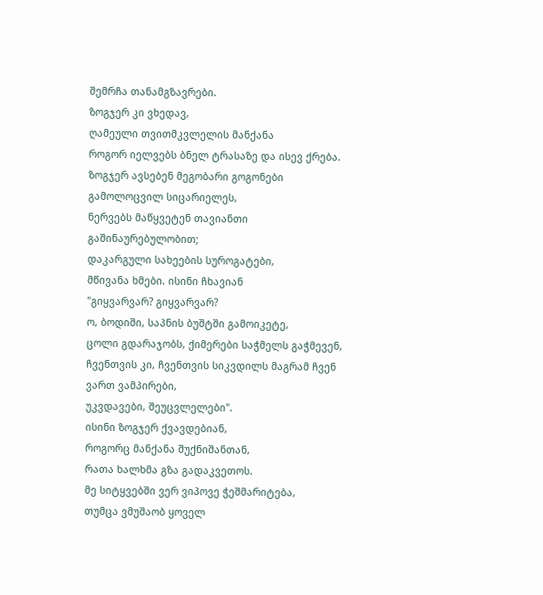შემრჩა თანამგზავრები.
ზოგჯერ კი ვხედავ,
ღამეული თვითმკვლელის მანქანა
როგორ იელვებს ბნელ ტრასაზე და ისევ ქრება.
ზოგჯერ ავსებენ მეგობარი გოგონები გამოლოცვილ სიცარიელეს,
ნერვებს მაწყვეტენ თავიანთი
გაშინაურებულობით;
დაკარგული სახეების სუროგატები,
მწივანა ხმები. ისინი ჩხავიან
"გიყვარვარ? გიყვარვარ?
ო, ბოდიში, საპნის ბუშტში გამოიკეტე,
ცოლი გდარაჯობს, ქიმერები საჭმელს გაჭმევენ,
ჩვენთვის კი, ჩვენთვის სიკვდილს მაგრამ ჩვენ ვართ ვამპირები,
უკვდავები, შეუცვლელები".
ისინი ზოგჯერ ქვავდებიან,
როგორც მანქანა შუქნიშანთან,
რათა ხალხმა გზა გადაკვეთოს.
მე სიტყვებში ვერ ვიპოვე ჭეშმარიტება,
თუმცა ვმუშაობ ყოველ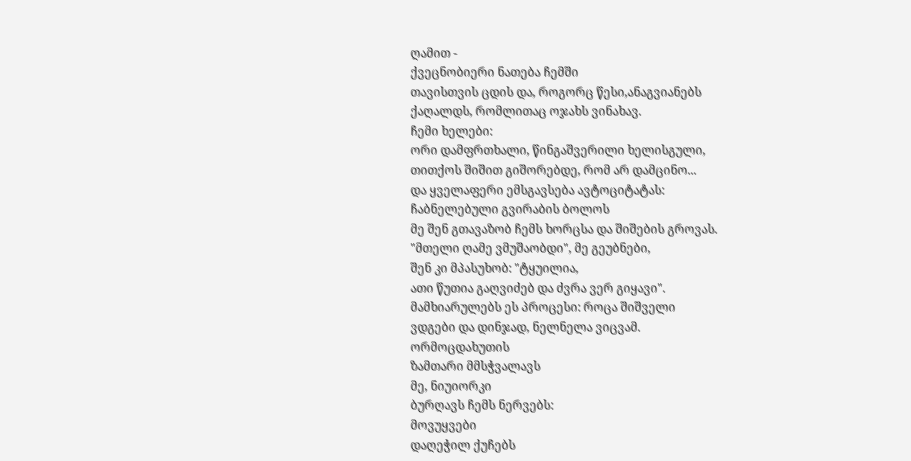ღამით -
ქვეცნობიერი ნათება ჩემში
თავისთვის ცდის და, როგორც წესი,ანაგვიანებს
ქაღალდს, რომლითაც ოჯახს ვინახავ.
ჩემი ხელები:
ორი დამფრთხალი, წინგაშვერილი ხელისგული,
თითქოს შიშით გიშორებდე, რომ არ დამცინო...
და ყველაფერი ემსგავსება ავტოციტატას:
ჩაბნელებული გვირაბის ბოლოს
მე შენ გთავაზობ ჩემს ხორცსა და შიშების გროვას.
"მთელი ღამე ვმუშაობდი", მე გეუბნები,
შენ კი მპასუხობ: "ტყუილია,
ათი წუთია გაღვიძებ და ძვრა ვერ გიყავი".
მამხიარულებს ეს პროცესი: როცა შიშველი
ვდგები და დინჯად, ნელნელა ვიცვამ.
ორმოცდახუთის
ზამთარი მმსჭვალავს
მე, ნიუიორკი
ბურღავს ჩემს ნერვებს:
მოვუყვები
დაღეჭილ ქუჩებს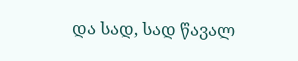და სად, სად წავალ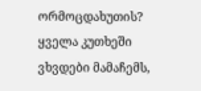ორმოცდახუთის?
ყველა კუთხეში
ვხვდები მამაჩემს,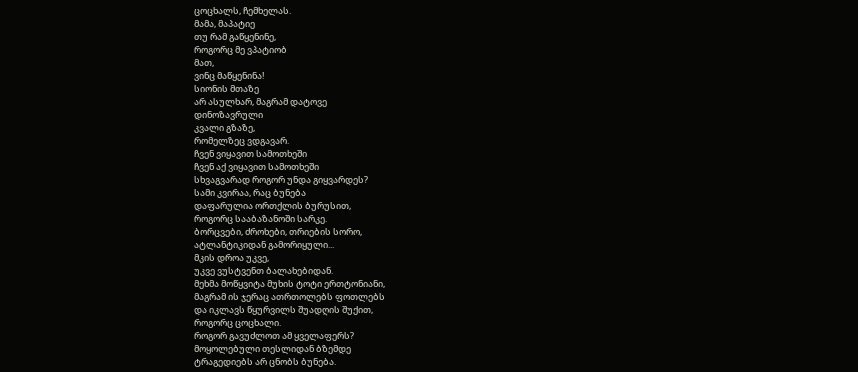ცოცხალს, ჩემხელას.
მამა, მაპატიე
თუ რამ გაწყენინე,
როგორც მე ვპატიობ
მათ,
ვინც მაწყენინა!
სიონის მთაზე
არ ასულხარ, მაგრამ დატოვე
დინოზავრული
კვალი გზაზე,
რომელზეც ვდგავარ.
ჩვენ ვიყავით სამოთხეში
ჩვენ აქ ვიყავით სამოთხეში
სხვაგვარად როგორ უნდა გიყვარდეს?
სამი კვირაა, რაც ბუნება
დაფარულია ორთქლის ბურუსით,
როგორც სააბაზანოში სარკე.
ბორცვები, ძროხები, თრიების სორო,
ატლანტიკიდან გამორიყული...
მკის დროა უკვე,
უკვე ვუსტვენთ ბალახებიდან.
მეხმა მოწყვიტა მუხის ტოტი ერთტონიანი,
მაგრამ ის ჯერაც ათრთოლებს ფოთლებს
და იკლავს წყურვილს შუადღის შუქით,
როგორც ცოცხალი.
როგორ გავუძლოთ ამ ყველაფერს?
მოყოლებული თესლიდან ბზემდე
ტრაგედიებს არ ცნობს ბუნება.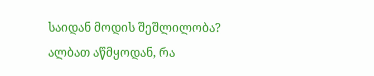საიდან მოდის შეშლილობა?
ალბათ აწმყოდან, რა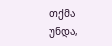თქმა უნდა,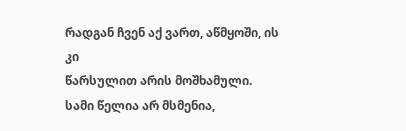რადგან ჩვენ აქ ვართ, აწმყოში, ის კი
წარსულით არის მოშხამული.
სამი წელია არ მსმენია,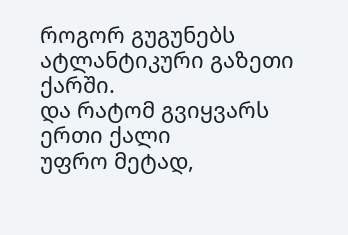როგორ გუგუნებს
ატლანტიკური გაზეთი ქარში.
და რატომ გვიყვარს ერთი ქალი
უფრო მეტად,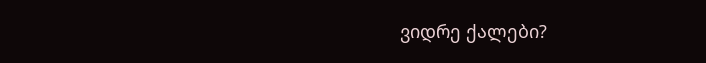ვიდრე ქალები?